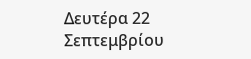Δευτέρα 22 Σεπτεμβρίου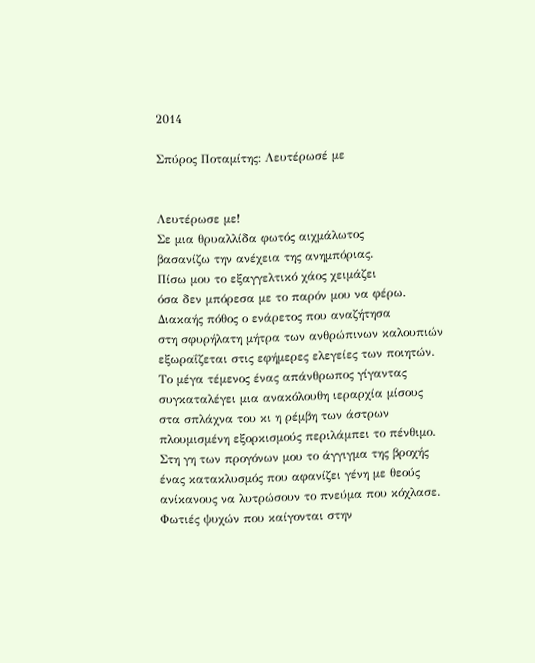2014

Σπύρος Ποταμίτης: Λευτέρωσέ με


Λευτέρωσε με!
Σε μια θρυαλλίδα φωτός αιχμάλωτος
βασανίζω την ανέχεια της ανημπόριας.
Πίσω μου το εξαγγελτικό χάος χειμάζει
όσα δεν μπόρεσα με το παρόν μου να φέρω.
Διακαής πόθος ο ενάρετος που αναζήτησα
στη σφυρήλατη μήτρα των ανθρώπινων καλουπιών
εξωραΐζεται στις εφήμερες ελεγείες των ποιητών.
Το μέγα τέμενος ένας απάνθρωπος γίγαντας
συγκαταλέγει μια ανακόλουθη ιεραρχία μίσους
στα σπλάχνα του κι η ρέμβη των άστρων
πλουμισμένη εξορκισμούς περιλάμπει το πένθιμο.
Στη γη των προγόνων μου το άγγιγμα της βροχής
ένας κατακλυσμός που αφανίζει γένη με θεούς
ανίκανους να λυτρώσουν το πνεύμα που κόχλασε.
Φωτιές ψυχών που καίγονται στην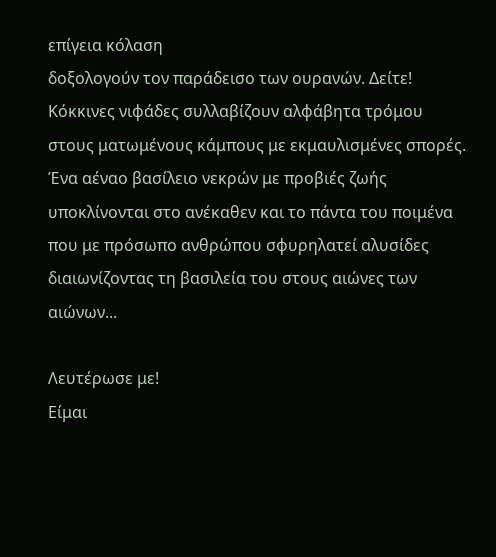επίγεια κόλαση
δοξολογούν τον παράδεισο των ουρανών. Δείτε!
Κόκκινες νιφάδες συλλαβίζουν αλφάβητα τρόμου
στους ματωμένους κάμπους με εκμαυλισμένες σπορές.
Ένα αέναο βασίλειο νεκρών με προβιές ζωής
υποκλίνονται στο ανέκαθεν και το πάντα του ποιμένα
που με πρόσωπο ανθρώπου σφυρηλατεί αλυσίδες
διαιωνίζοντας τη βασιλεία του στους αιώνες των αιώνων...

Λευτέρωσε με!
Είμαι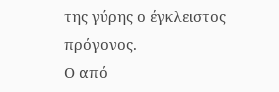της γύρης ο έγκλειστος πρόγονος.
Ο από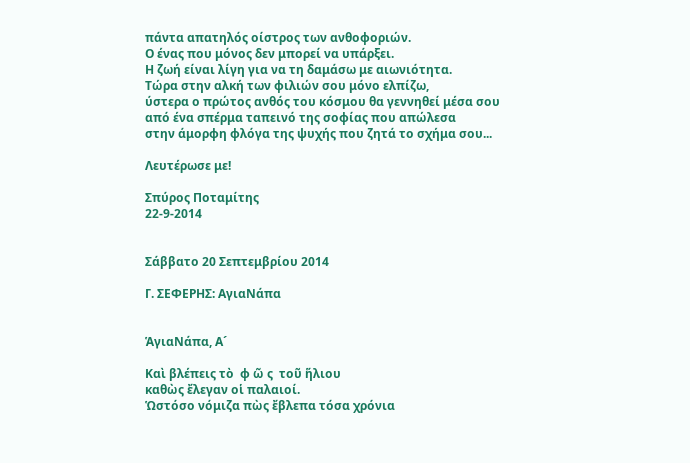πάντα απατηλός οίστρος των ανθοφοριών.
Ο ένας που μόνος δεν μπορεί να υπάρξει.
Η ζωή είναι λίγη για να τη δαμάσω με αιωνιότητα.
Τώρα στην αλκή των φιλιών σου μόνο ελπίζω,
ύστερα ο πρώτος ανθός του κόσμου θα γεννηθεί μέσα σου
από ένα σπέρμα ταπεινό της σοφίας που απώλεσα
στην άμορφη φλόγα της ψυχής που ζητά το σχήμα σου...

Λευτέρωσε με!

Σπύρος Ποταμίτης
22-9-2014


Σάββατο 20 Σεπτεμβρίου 2014

Γ. ΣΕΦΕΡΗΣ: ΑγιαΝάπα


ἉγιαΝάπα, Α´

Καὶ βλέπεις τὸ  φ ῶ ς  τοῦ ἥλιου
καθὼς ἔλεγαν οἱ παλαιοί.
Ὡστόσο νόμιζα πὼς ἔβλεπα τόσα χρόνια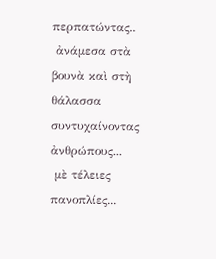περπατώντας..
 ἀνάμεσα στὰ βουνὰ καὶ στὴ θάλασσα
συντυχαίνοντας ἀνθρώπους...
 μὲ τέλειες πανοπλίες...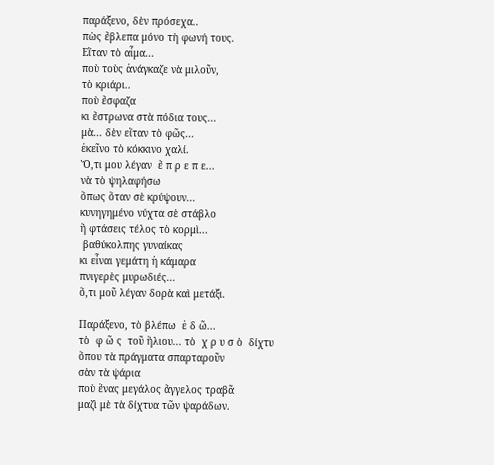παράξενο, δὲν πρόσεχα..
πὼς ἔβλεπα μόνο τὴ φωνή τους.
Εἴταν τὸ αἷμα...
ποὺ τοὺς ἀνάγκαζε νὰ μιλοῦν,
τὸ κριάρι..
ποὺ ἔσφαζα
κι ἔστρωνα στὰ πόδια τους...
μὰ... δὲν εἴταν τὸ φῶς...
ἐκεῖνο τὸ κόκκινο χαλί.
Ὅ,τι μου λέγαν  ἔ π ρ ε π ε...
νὰ τὸ ψηλαφήσω
ὅπως ὅταν σὲ κρύψουν...
κυνηγημένο νύχτα σὲ στάβλο
ἢ φτάσεις τέλος τὸ κορμὶ...
 βαθύκολπης γυναίκας
κι εἶναι γεμάτη ἡ κάμαρα
πνιγερὲς μυρωδιές...
ὅ,τι μοῦ λέγαν δορὰ καὶ μετάξι.

Παράξενο, τὸ βλέπω  ἐ δ ῶ...
τὸ  φ ῶ ς  τοῦ ἥλιου... τὸ  χ ρ υ σ ὸ  δίχτυ
ὅπου τὰ πράγματα σπαρταροῦν
σὰν τὰ ψάρια
ποὺ ἕνας μεγάλος ἄγγελος τραβᾶ
μαζὶ μὲ τὰ δίχτυα τῶν ψαράδων.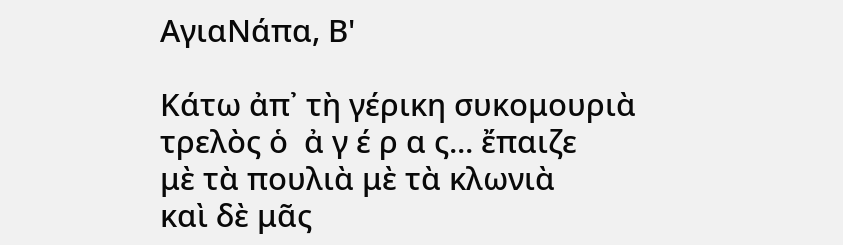ΑγιαΝάπα, Β'

Κάτω ἀπ᾿ τὴ γέρικη συκομουριὰ
τρελὸς ὁ  ἀ γ έ ρ α ς... ἔπαιζε
μὲ τὰ πουλιὰ μὲ τὰ κλωνιὰ
καὶ δὲ μᾶς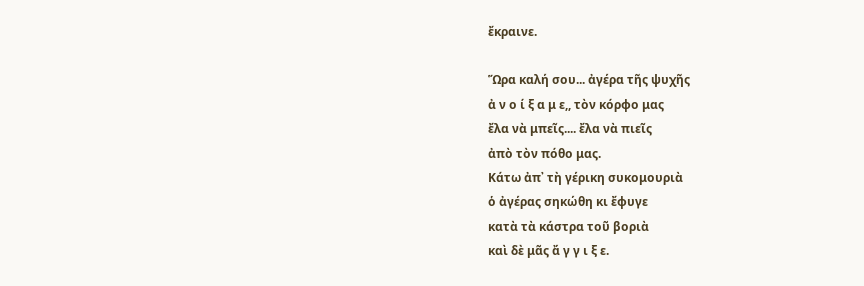ἔκραινε.

Ὥρα καλή σου... ἀγέρα τῆς ψυχῆς
ἀ ν ο ί ξ α μ ε,, τὸν κόρφο μας
ἔλα νὰ μπεῖς.... ἔλα νὰ πιεῖς
ἀπὸ τὸν πόθο μας.
Κάτω ἀπ᾿ τὴ γέρικη συκομουριὰ
ὁ ἀγέρας σηκώθη κι ἔφυγε
κατὰ τὰ κάστρα τοῦ βοριὰ
καὶ δὲ μᾶς ἄ γ γ ι ξ ε.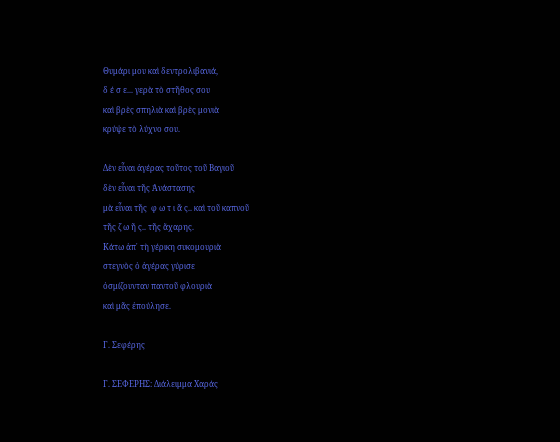Θυμάρι μου καὶ δεντρολιβανιά,
δ έ σ ε... γερὰ τὸ στῆθος σου
καὶ βρὲς σπηλιὰ καὶ βρὲς μονιὰ
κρύψε τὸ λύχνο σου.

Δὲν εἶναι ἀγέρας τοῦτος τοῦ Βαγιοῦ
δὲν εἶναι τῆς Ἀνάστασης
μὰ εἶναι τῆς  φ ω τ ι ᾶ ς.. καὶ τοῦ καπνοῦ
τῆς ζ ω ῆ ς.. τῆς ἄχαρης.
Κάτω ἀπ᾿ τὴ γέρικη συκομουριὰ
στεγνὸς ὁ ἀγέρας γύρισε
ὀσμίζουνταν παντοῦ φλουριὰ
καὶ μᾶς ἐπούλησε.

Γ. Σεφέρης

Γ. ΣΕΦΕΡΗΣ: Διάλειμμα Χαράς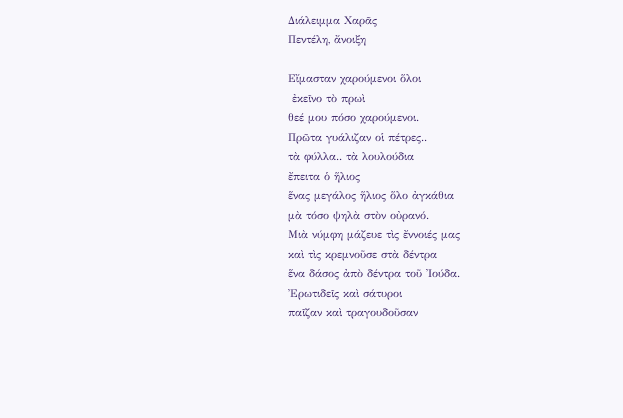Διάλειμμα Χαρᾶς
Πεντέλη, ἄνοιξη

Εἴμασταν χαρούμενοι ὅλοι
 ἐκεῖνο τὸ πρωὶ
θεέ μου πόσο χαρούμενοι.
Πρῶτα γυάλιζαν οἱ πέτρες..
τὰ φύλλα.. τὰ λουλούδια
ἔπειτα ὁ ἥλιος
ἕνας μεγάλος ἥλιος ὅλο ἀγκάθια
μὰ τόσο ψηλὰ στὸν οὐρανό.
Μιὰ νύμφη μάζευε τὶς ἔννοιές μας
καὶ τὶς κρεμνοῦσε στὰ δέντρα
ἕνα δάσος ἀπὸ δέντρα τοῦ Ἰούδα.
Ἐρωτιδεῖς καὶ σάτυροι
παῖζαν καὶ τραγουδοῦσαν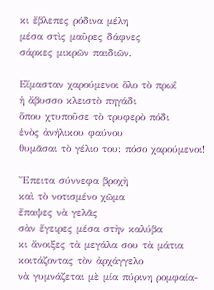κι ἔβλεπες ρόδινα μέλη
μέσα στὶς μαῦρες δάφνες
σάρκες μικρῶν παιδιῶν.

Εἴμασταν χαρούμενοι ὅλο τὸ πρωΐ
ἡ ἄβυσσο κλειστὸ πηγάδι
ὅπου χτυποῦσε τὸ τρυφερὸ πόδι
ἑνὸς ἀνήλικου φαύνου
θυμᾶσαι τὸ γέλιο του: πόσο χαρούμενοι!

Ἔπειτα σύννεφα βροχὴ
καὶ τὸ νοτισμένο χῶμα
ἔπαψες νὰ γελᾶς
σὰν ἔγειρες μέσα στὴν καλύβα
κι ἄνοιξες τὰ μεγάλα σου τὰ μάτια
κοιτάζοντας τὸν ἀρχάγγελο
νὰ γυμνάζεται μὲ μία πύρινη ρομφαία-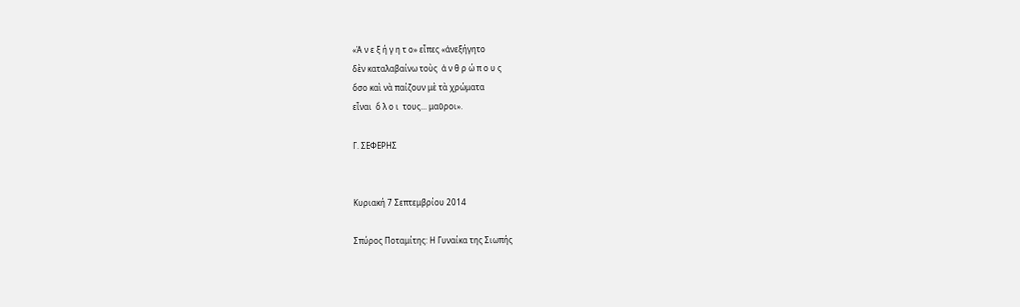«Ἀ ν ε ξ ή γ η τ ο» εἶπες «ἀνεξήγητο
δὲν καταλαβαίνω τοὺς  ἀ ν θ ρ ώ π ο υ ς
ὅσο καὶ νὰ παίζουν μὲ τὰ χρώματα
εἶναι  ὅ λ ο ι  τους... μαῦροι».

Γ. ΣΕΦΕΡΗΣ


Κυριακή 7 Σεπτεμβρίου 2014

Σπύρος Ποταμίτης: Η Γυναίκα της Σιωπής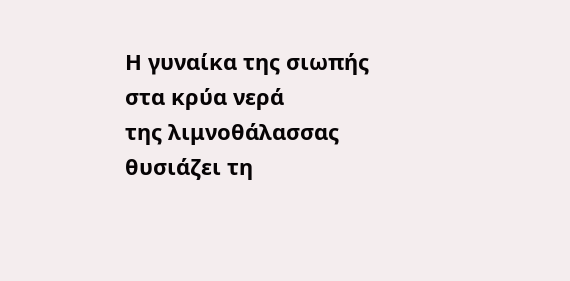Η γυναίκα της σιωπής στα κρύα νερά
της λιμνοθάλασσας θυσιάζει τη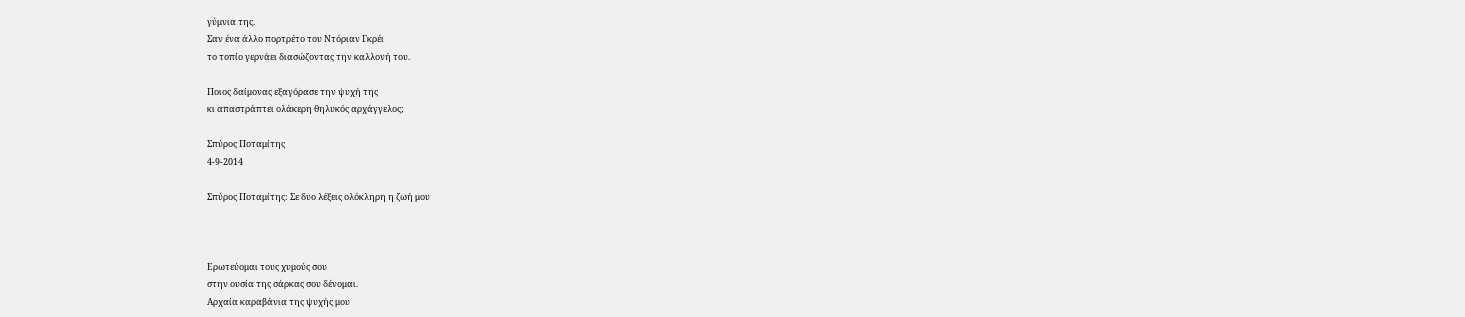γύμνια της.
Σαν ένα άλλο πορτρέτο του Ντόριαν Γκρέι
το τοπίο γερνάει διασώζοντας την καλλονή του.

Ποιος δαίμονας εξαγόρασε την ψυχή της
κι απαστράπτει ολάκερη θηλυκός αρχάγγελος;

Σπύρος Ποταμίτης
4-9-2014

Σπύρος Ποταμίτης: Σε δυο λέξεις ολόκληρη η ζωή μου



Ερωτεύομαι τους χυμούς σου
στην ουσία της σάρκας σου δένομαι.
Αρχαία καραβάνια της ψυχής μου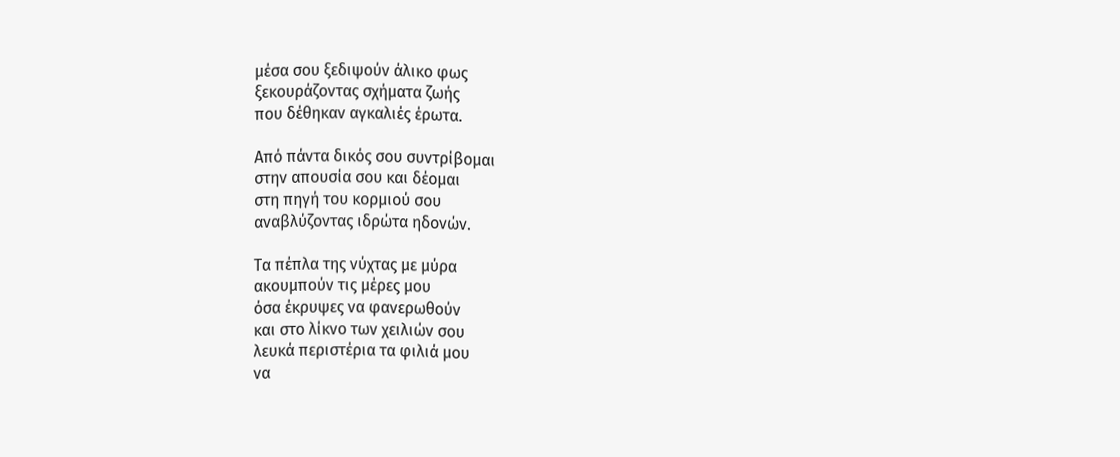μέσα σου ξεδιψούν άλικο φως
ξεκουράζοντας σχήματα ζωής
που δέθηκαν αγκαλιές έρωτα.

Από πάντα δικός σου συντρίβομαι
στην απουσία σου και δέομαι
στη πηγή του κορμιού σου
αναβλύζοντας ιδρώτα ηδονών.

Τα πέπλα της νύχτας με μύρα
ακουμπούν τις μέρες μου
όσα έκρυψες να φανερωθούν
και στο λίκνο των χειλιών σου
λευκά περιστέρια τα φιλιά μου
να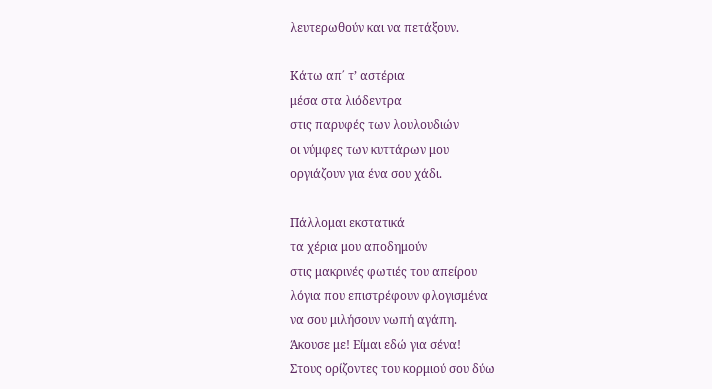λευτερωθούν και να πετάξουν.

Κάτω απ΄ τ’ αστέρια
μέσα στα λιόδεντρα
στις παρυφές των λουλουδιών
οι νύμφες των κυττάρων μου
οργιάζουν για ένα σου χάδι.

Πάλλομαι εκστατικά
τα χέρια μου αποδημούν
στις μακρινές φωτιές του απείρου
λόγια που επιστρέφουν φλογισμένα
να σου μιλήσουν νωπή αγάπη.
Άκουσε με! Είμαι εδώ για σένα!
Στους ορίζοντες του κορμιού σου δύω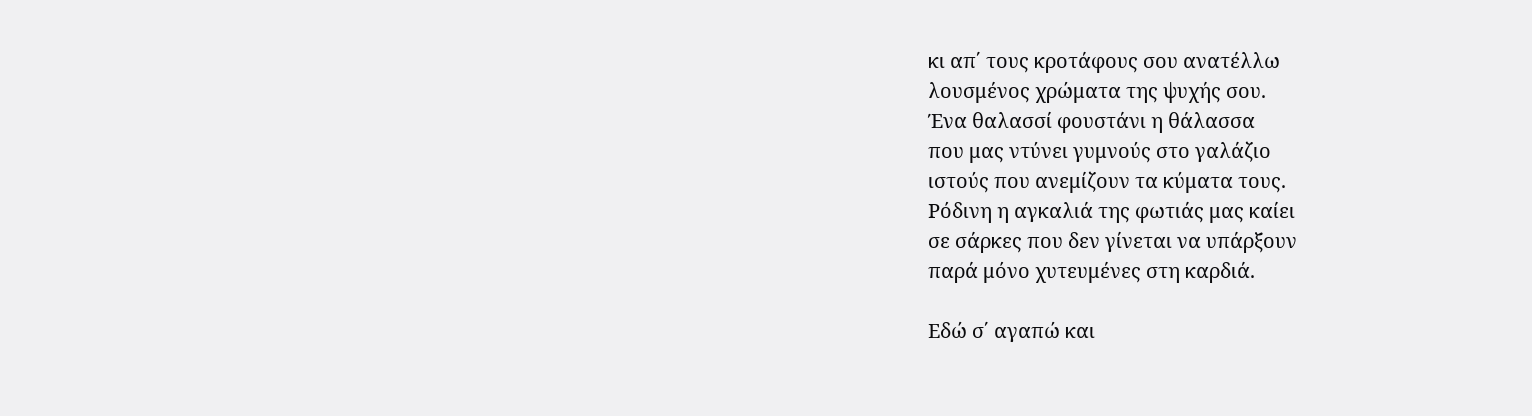κι απ΄ τους κροτάφους σου ανατέλλω
λουσμένος χρώματα της ψυχής σου.
Ένα θαλασσί φουστάνι η θάλασσα
που μας ντύνει γυμνούς στο γαλάζιο
ιστούς που ανεμίζουν τα κύματα τους.
Ρόδινη η αγκαλιά της φωτιάς μας καίει
σε σάρκες που δεν γίνεται να υπάρξουν
παρά μόνο χυτευμένες στη καρδιά.

Εδώ σ΄ αγαπώ και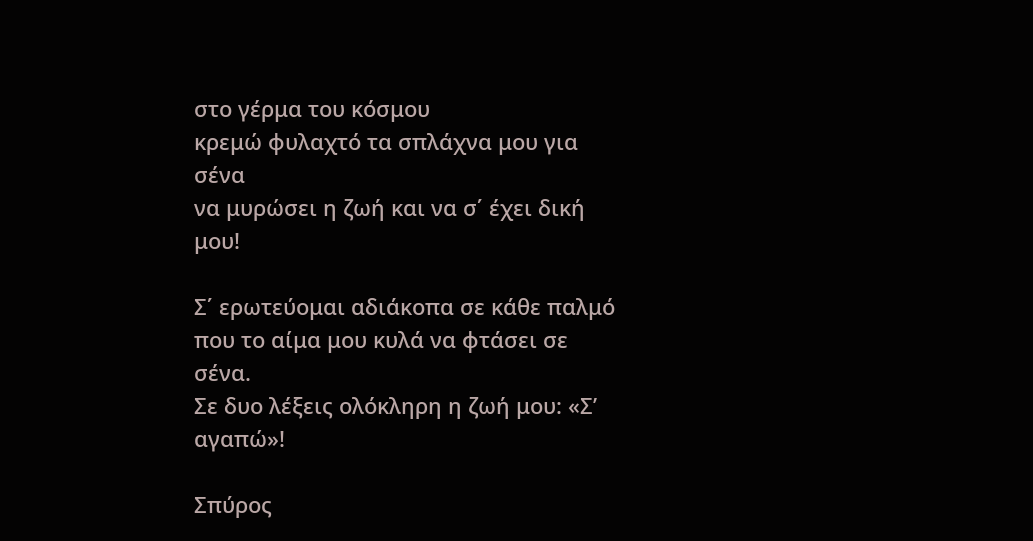στο γέρμα του κόσμου
κρεμώ φυλαχτό τα σπλάχνα μου για σένα
να μυρώσει η ζωή και να σ΄ έχει δική μου!

Σ΄ ερωτεύομαι αδιάκοπα σε κάθε παλμό
που το αίμα μου κυλά να φτάσει σε σένα.
Σε δυο λέξεις ολόκληρη η ζωή μου: «Σ’ αγαπώ»!

Σπύρος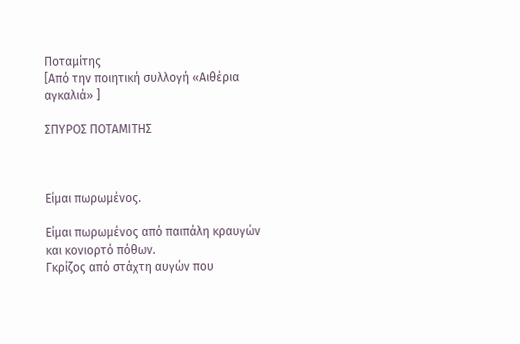Ποταμίτης
[Από την ποιητική συλλογή «Αιθέρια αγκαλιά» ]

ΣΠΥΡΟΣ ΠΟΤΑΜΙΤΗΣ



Είμαι πωρωμένος.

Είμαι πωρωμένος από παιπάλη κραυγών
και κονιορτό πόθων.
Γκρίζος από στάχτη αυγών που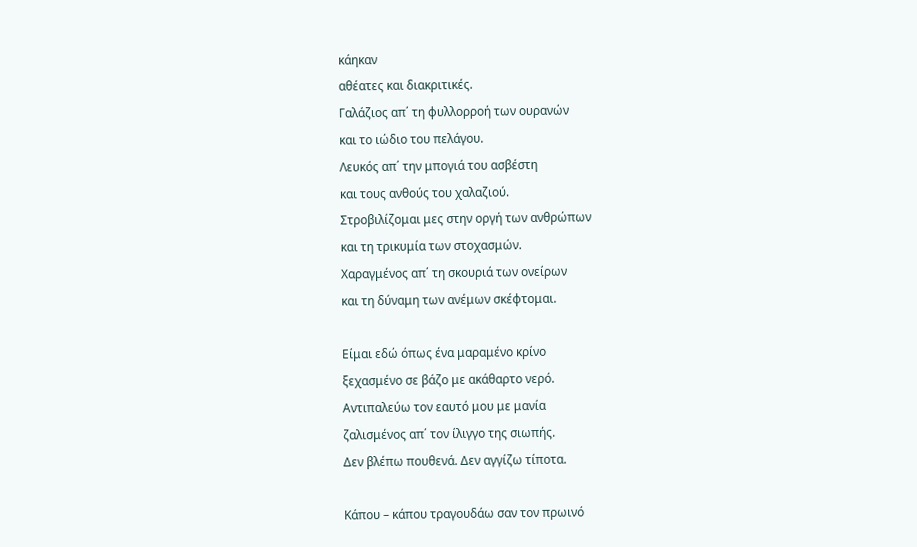κάηκαν
αθέατες και διακριτικές.
Γαλάζιος απ΄ τη φυλλορροή των ουρανών
και το ιώδιο του πελάγου.
Λευκός απ΄ την μπογιά του ασβέστη
και τους ανθούς του χαλαζιού.
Στροβιλίζομαι μες στην οργή των ανθρώπων
και τη τρικυμία των στοχασμών.
Χαραγμένος απ΄ τη σκουριά των ονείρων
και τη δύναμη των ανέμων σκέφτομαι.

Είμαι εδώ όπως ένα μαραμένο κρίνο
ξεχασμένο σε βάζο με ακάθαρτο νερό.
Αντιπαλεύω τον εαυτό μου με μανία
ζαλισμένος απ΄ τον ίλιγγο της σιωπής.
Δεν βλέπω πουθενά. Δεν αγγίζω τίποτα.

Κάπου – κάπου τραγουδάω σαν τον πρωινό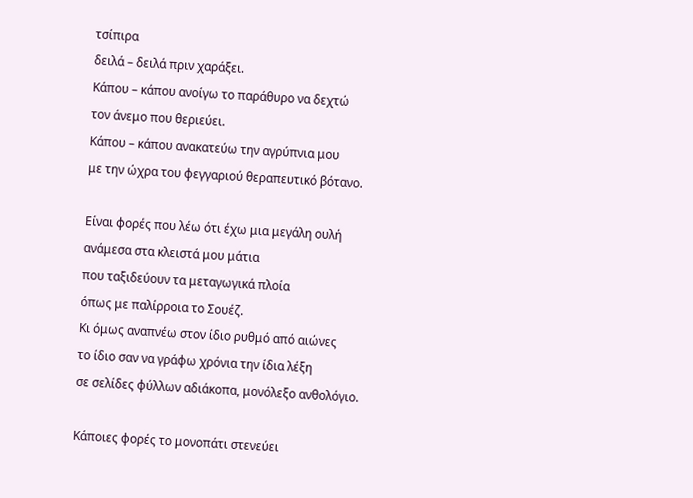τσίπιρα
δειλά – δειλά πριν χαράξει.
Κάπου – κάπου ανοίγω το παράθυρο να δεχτώ
τον άνεμο που θεριεύει.
Κάπου – κάπου ανακατεύω την αγρύπνια μου
με την ώχρα του φεγγαριού θεραπευτικό βότανο.

Είναι φορές που λέω ότι έχω μια μεγάλη ουλή
ανάμεσα στα κλειστά μου μάτια
που ταξιδεύουν τα μεταγωγικά πλοία
όπως με παλίρροια το Σουέζ.
Κι όμως αναπνέω στον ίδιο ρυθμό από αιώνες
το ίδιο σαν να γράφω χρόνια την ίδια λέξη
σε σελίδες φύλλων αδιάκοπα, μονόλεξο ανθολόγιο.

Κάποιες φορές το μονοπάτι στενεύει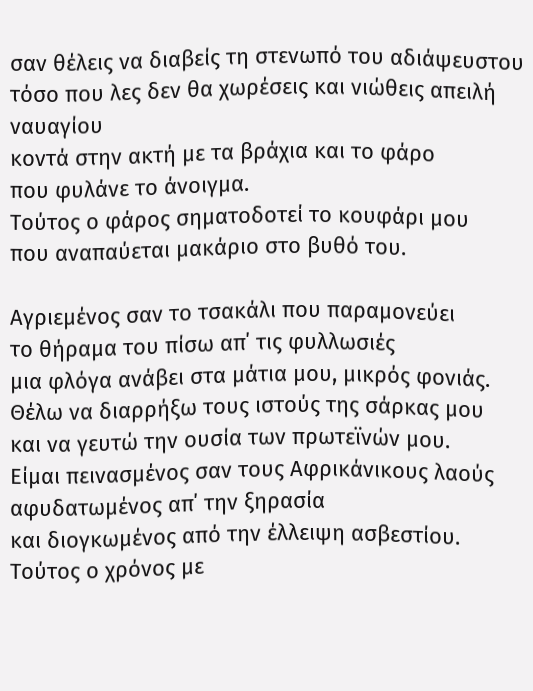σαν θέλεις να διαβείς τη στενωπό του αδιάψευστου
τόσο που λες δεν θα χωρέσεις και νιώθεις απειλή ναυαγίου
κοντά στην ακτή με τα βράχια και το φάρο
που φυλάνε το άνοιγμα.
Τούτος ο φάρος σηματοδοτεί το κουφάρι μου
που αναπαύεται μακάριο στο βυθό του.

Αγριεμένος σαν το τσακάλι που παραμονεύει
το θήραμα του πίσω απ΄ τις φυλλωσιές
μια φλόγα ανάβει στα μάτια μου, μικρός φονιάς.
Θέλω να διαρρήξω τους ιστούς της σάρκας μου
και να γευτώ την ουσία των πρωτεϊνών μου.
Είμαι πεινασμένος σαν τους Αφρικάνικους λαούς
αφυδατωμένος απ΄ την ξηρασία
και διογκωμένος από την έλλειψη ασβεστίου.
Τούτος ο χρόνος με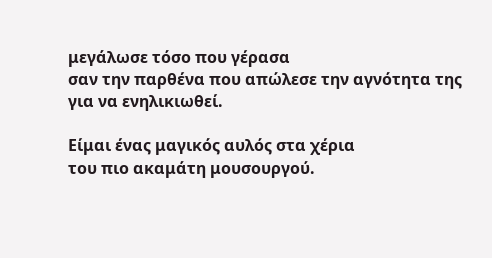μεγάλωσε τόσο που γέρασα
σαν την παρθένα που απώλεσε την αγνότητα της
για να ενηλικιωθεί.

Είμαι ένας μαγικός αυλός στα χέρια
του πιο ακαμάτη μουσουργού.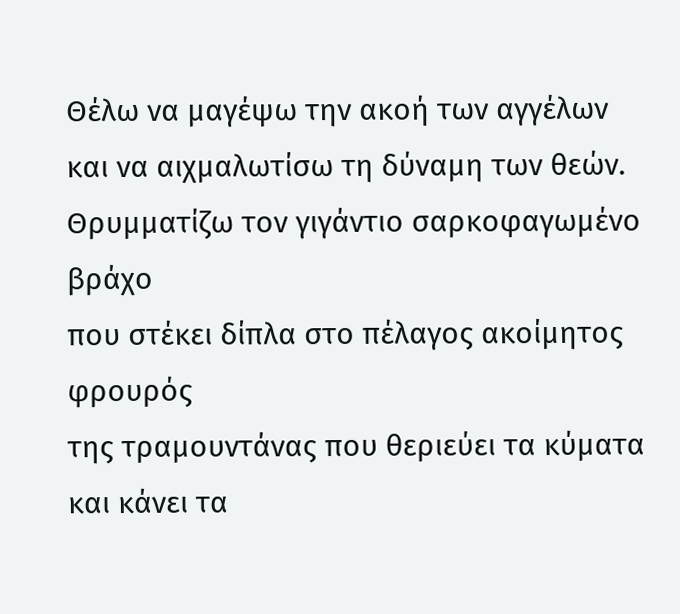Θέλω να μαγέψω την ακοή των αγγέλων
και να αιχμαλωτίσω τη δύναμη των θεών.
Θρυμματίζω τον γιγάντιο σαρκοφαγωμένο βράχο
που στέκει δίπλα στο πέλαγος ακοίμητος φρουρός
της τραμουντάνας που θεριεύει τα κύματα
και κάνει τα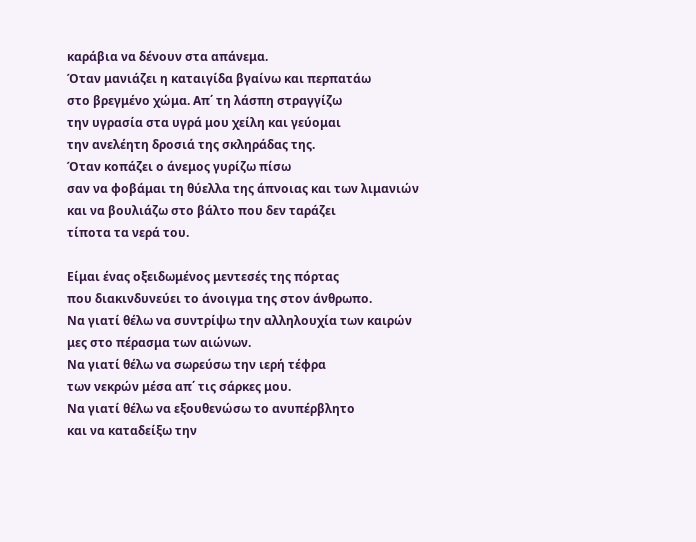καράβια να δένουν στα απάνεμα.
Όταν μανιάζει η καταιγίδα βγαίνω και περπατάω
στο βρεγμένο χώμα. Απ΄ τη λάσπη στραγγίζω
την υγρασία στα υγρά μου χείλη και γεύομαι
την ανελέητη δροσιά της σκληράδας της.
Όταν κοπάζει ο άνεμος γυρίζω πίσω
σαν να φοβάμαι τη θύελλα της άπνοιας και των λιμανιών
και να βουλιάζω στο βάλτο που δεν ταράζει
τίποτα τα νερά του.

Είμαι ένας οξειδωμένος μεντεσές της πόρτας
που διακινδυνεύει το άνοιγμα της στον άνθρωπο.
Να γιατί θέλω να συντρίψω την αλληλουχία των καιρών
μες στο πέρασμα των αιώνων.
Να γιατί θέλω να σωρεύσω την ιερή τέφρα
των νεκρών μέσα απ΄ τις σάρκες μου.
Να γιατί θέλω να εξουθενώσω το ανυπέρβλητο
και να καταδείξω την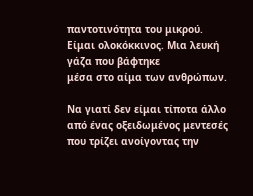παντοτινότητα του μικρού.
Είμαι ολοκόκκινος. Μια λευκή γάζα που βάφτηκε
μέσα στο αίμα των ανθρώπων.

Να γιατί δεν είμαι τίποτα άλλο
από ένας οξειδωμένος μεντεσές
που τρίζει ανοίγοντας την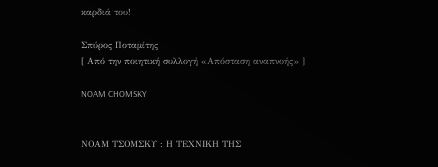καρδιά του!

Σπύρος Ποταμίτης
[ Από την ποιητική συλλογή «Απόσταση αναπνοής» ]

NOAM CHOMSKY


ΝΟΑΜ ΤΣΟΜΣΚΥ : Η ΤΕΧΝΙΚΗ ΤΗΣ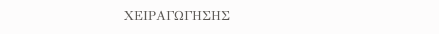ΧΕΙΡΑΓΩΓΗΣΗΣ